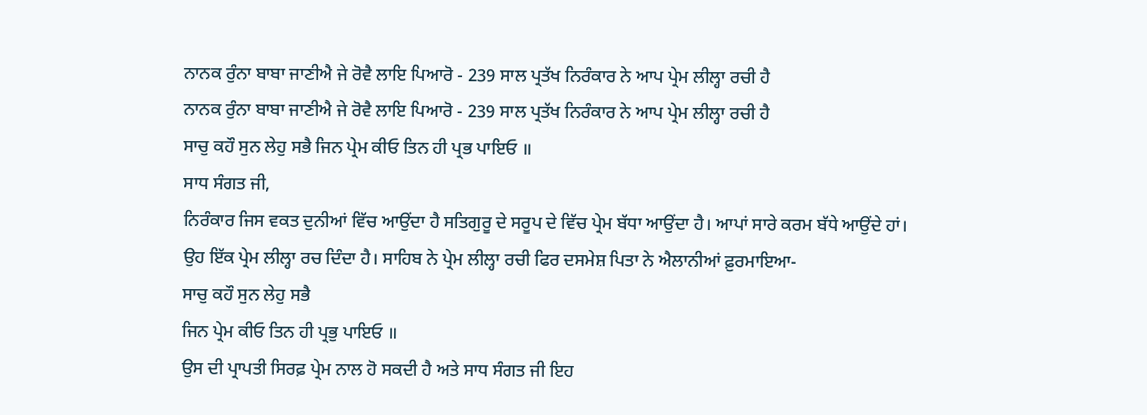ਨਾਨਕ ਰੁੰਨਾ ਬਾਬਾ ਜਾਣੀਐ ਜੇ ਰੋਵੈ ਲਾਇ ਪਿਆਰੋ - 239 ਸਾਲ ਪ੍ਰਤੱਖ ਨਿਰੰਕਾਰ ਨੇ ਆਪ ਪ੍ਰੇਮ ਲੀਲ੍ਹਾ ਰਚੀ ਹੈ
ਨਾਨਕ ਰੁੰਨਾ ਬਾਬਾ ਜਾਣੀਐ ਜੇ ਰੋਵੈ ਲਾਇ ਪਿਆਰੋ - 239 ਸਾਲ ਪ੍ਰਤੱਖ ਨਿਰੰਕਾਰ ਨੇ ਆਪ ਪ੍ਰੇਮ ਲੀਲ੍ਹਾ ਰਚੀ ਹੈ
ਸਾਚੁ ਕਹੌ ਸੁਨ ਲੇਹੁ ਸਭੈ ਜਿਨ ਪ੍ਰੇਮ ਕੀਓ ਤਿਨ ਹੀ ਪ੍ਰਭ ਪਾਇਓ ॥
ਸਾਧ ਸੰਗਤ ਜੀ,
ਨਿਰੰਕਾਰ ਜਿਸ ਵਕਤ ਦੁਨੀਆਂ ਵਿੱਚ ਆਉਂਦਾ ਹੈ ਸਤਿਗੁਰੂ ਦੇ ਸਰੂਪ ਦੇ ਵਿੱਚ ਪ੍ਰੇਮ ਬੱਧਾ ਆਉਂਦਾ ਹੈ। ਆਪਾਂ ਸਾਰੇ ਕਰਮ ਬੱਧੇ ਆਉਂਦੇ ਹਾਂ।
ਉਹ ਇੱਕ ਪ੍ਰੇਮ ਲੀਲ੍ਹਾ ਰਚ ਦਿੰਦਾ ਹੈ। ਸਾਹਿਬ ਨੇ ਪ੍ਰੇਮ ਲੀਲ੍ਹਾ ਰਚੀ ਫਿਰ ਦਸਮੇਸ਼ ਪਿਤਾ ਨੇ ਐਲਾਨੀਆਂ ਫ਼ੁਰਮਾਇਆ-
ਸਾਚੁ ਕਹੌ ਸੁਨ ਲੇਹੁ ਸਭੈ
ਜਿਨ ਪ੍ਰੇਮ ਕੀਓ ਤਿਨ ਹੀ ਪ੍ਰਭੁ ਪਾਇਓ ॥
ਉਸ ਦੀ ਪ੍ਰਾਪਤੀ ਸਿਰਫ਼ ਪ੍ਰੇਮ ਨਾਲ ਹੋ ਸਕਦੀ ਹੈ ਅਤੇ ਸਾਧ ਸੰਗਤ ਜੀ ਇਹ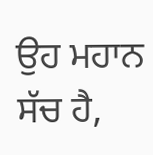ਉਹ ਮਹਾਨ ਸੱਚ ਹੈ,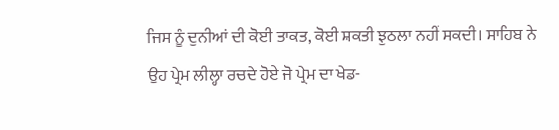ਜਿਸ ਨੂੰ ਦੁਨੀਆਂ ਦੀ ਕੋਈ ਤਾਕਤ, ਕੋਈ ਸ਼ਕਤੀ ਝੁਠਲਾ ਨਹੀਂ ਸਕਦੀ। ਸਾਹਿਬ ਨੇ ਉਹ ਪ੍ਰੇਮ ਲੀਲ੍ਹਾ ਰਚਦੇ ਹੋਏ ਜੋ ਪ੍ਰੇਮ ਦਾ ਖੇਡ-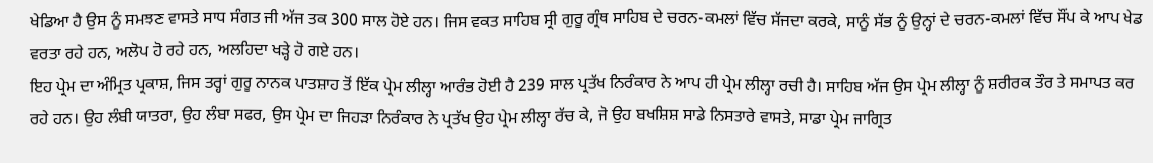ਖੇਡਿਆ ਹੈ ਉਸ ਨੂੰ ਸਮਝਣ ਵਾਸਤੇ ਸਾਧ ਸੰਗਤ ਜੀ ਅੱਜ ਤਕ 300 ਸਾਲ ਹੋਏ ਹਨ। ਜਿਸ ਵਕਤ ਸਾਹਿਬ ਸ੍ਰੀ ਗੁਰੂ ਗ੍ਰੰਥ ਸਾਹਿਬ ਦੇ ਚਰਨ-ਕਮਲਾਂ ਵਿੱਚ ਸੱਜਦਾ ਕਰਕੇ, ਸਾਨੂੰ ਸੱਭ ਨੂੰ ਉਨ੍ਹਾਂ ਦੇ ਚਰਨ-ਕਮਲਾਂ ਵਿੱਚ ਸੌਂਪ ਕੇ ਆਪ ਖੇਡ ਵਰਤਾ ਰਹੇ ਹਨ, ਅਲੋਪ ਹੋ ਰਹੇ ਹਨ, ਅਲਹਿਦਾ ਖੜ੍ਹੇ ਹੋ ਗਏ ਹਨ।
ਇਹ ਪ੍ਰੇਮ ਦਾ ਅੰਮ੍ਰਿਤ ਪ੍ਰਕਾਸ਼, ਜਿਸ ਤਰ੍ਹਾਂ ਗੁਰੂ ਨਾਨਕ ਪਾਤਸ਼ਾਹ ਤੋਂ ਇੱਕ ਪ੍ਰੇਮ ਲੀਲ੍ਹਾ ਆਰੰਭ ਹੋਈ ਹੈ 239 ਸਾਲ ਪ੍ਰਤੱਖ ਨਿਰੰਕਾਰ ਨੇ ਆਪ ਹੀ ਪ੍ਰੇਮ ਲੀਲ੍ਹਾ ਰਚੀ ਹੈ। ਸਾਹਿਬ ਅੱਜ ਉਸ ਪ੍ਰੇਮ ਲੀਲ੍ਹਾ ਨੂੰ ਸ਼ਰੀਰਕ ਤੌਰ ਤੇ ਸਮਾਪਤ ਕਰ ਰਹੇ ਹਨ। ਉਹ ਲੰਬੀ ਯਾਤਰਾ, ਉਹ ਲੰਬਾ ਸਫਰ, ਉਸ ਪ੍ਰੇਮ ਦਾ ਜਿਹੜਾ ਨਿਰੰਕਾਰ ਨੇ ਪ੍ਰਤੱਖ ਉਹ ਪ੍ਰੇਮ ਲੀਲ੍ਹਾ ਰੱਚ ਕੇ, ਜੋ ਉਹ ਬਖਸ਼ਿਸ਼ ਸਾਡੇ ਨਿਸਤਾਰੇ ਵਾਸਤੇ, ਸਾਡਾ ਪ੍ਰੇਮ ਜਾਗ੍ਰਿਤ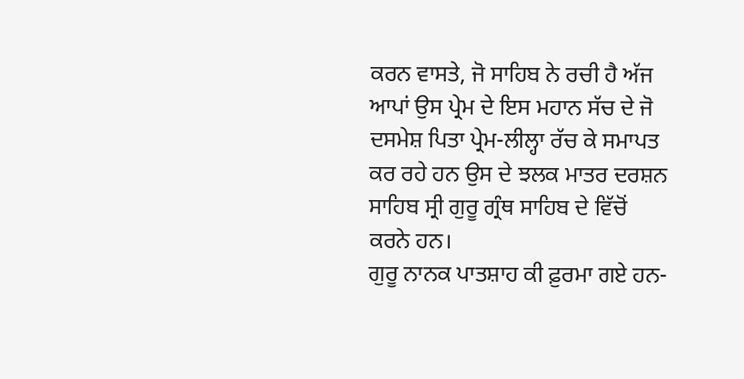ਕਰਨ ਵਾਸਤੇ, ਜੋ ਸਾਹਿਬ ਨੇ ਰਚੀ ਹੈ ਅੱਜ ਆਪਾਂ ਉਸ ਪ੍ਰੇਮ ਦੇ ਇਸ ਮਹਾਨ ਸੱਚ ਦੇ ਜੋ ਦਸਮੇਸ਼ ਪਿਤਾ ਪ੍ਰੇਮ-ਲੀਲ੍ਹਾ ਰੱਚ ਕੇ ਸਮਾਪਤ ਕਰ ਰਹੇ ਹਨ ਉਸ ਦੇ ਝਲਕ ਮਾਤਰ ਦਰਸ਼ਨ ਸਾਹਿਬ ਸ੍ਰੀ ਗੁਰੂ ਗ੍ਰੰਥ ਸਾਹਿਬ ਦੇ ਵਿੱਚੋਂ ਕਰਨੇ ਹਨ।
ਗੁਰੂ ਨਾਨਕ ਪਾਤਸ਼ਾਹ ਕੀ ਫ਼ੁਰਮਾ ਗਏ ਹਨ-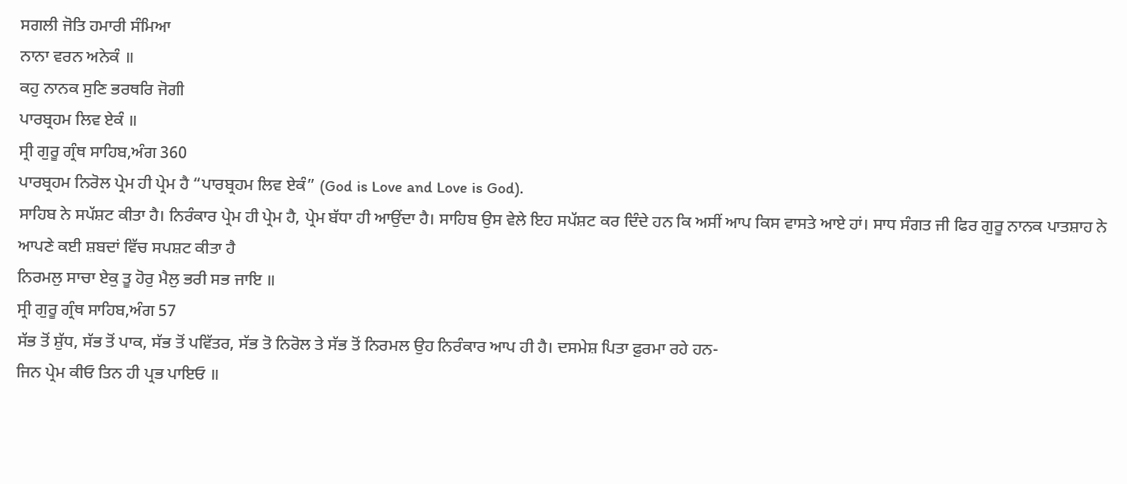ਸਗਲੀ ਜੋਤਿ ਹਮਾਰੀ ਸੰਮਿਆ
ਨਾਨਾ ਵਰਨ ਅਨੇਕੰ ॥
ਕਹੁ ਨਾਨਕ ਸੁਣਿ ਭਰਥਰਿ ਜੋਗੀ
ਪਾਰਬ੍ਰਹਮ ਲਿਵ ਏਕੰ ॥
ਸ੍ਰੀ ਗੁਰੂ ਗ੍ਰੰਥ ਸਾਹਿਬ,ਅੰਗ 360
ਪਾਰਬ੍ਰਹਮ ਨਿਰੋਲ ਪ੍ਰੇਮ ਹੀ ਪ੍ਰੇਮ ਹੈ “ਪਾਰਬ੍ਰਹਮ ਲਿਵ ਏਕੰ” (God is Love and Love is God).
ਸਾਹਿਬ ਨੇ ਸਪੱਸ਼ਟ ਕੀਤਾ ਹੈ। ਨਿਰੰਕਾਰ ਪ੍ਰੇਮ ਹੀ ਪ੍ਰੇਮ ਹੈ, ਪ੍ਰੇਮ ਬੱਧਾ ਹੀ ਆਉਂਦਾ ਹੈ। ਸਾਹਿਬ ਉਸ ਵੇਲੇ ਇਹ ਸਪੱਸ਼ਟ ਕਰ ਦਿੰਦੇ ਹਨ ਕਿ ਅਸੀਂ ਆਪ ਕਿਸ ਵਾਸਤੇ ਆਏ ਹਾਂ। ਸਾਧ ਸੰਗਤ ਜੀ ਫਿਰ ਗੁਰੂ ਨਾਨਕ ਪਾਤਸ਼ਾਹ ਨੇ ਆਪਣੇ ਕਈ ਸ਼ਬਦਾਂ ਵਿੱਚ ਸਪਸ਼ਟ ਕੀਤਾ ਹੈ
ਨਿਰਮਲੁ ਸਾਚਾ ਏਕੁ ਤੂ ਹੋਰੁ ਮੈਲੁ ਭਰੀ ਸਭ ਜਾਇ ॥
ਸ੍ਰੀ ਗੁਰੂ ਗ੍ਰੰਥ ਸਾਹਿਬ,ਅੰਗ 57
ਸੱਭ ਤੋਂ ਸ਼ੁੱਧ, ਸੱਭ ਤੋਂ ਪਾਕ, ਸੱਭ ਤੋਂ ਪਵਿੱਤਰ, ਸੱਭ ਤੋ ਨਿਰੋਲ ਤੇ ਸੱਭ ਤੋਂ ਨਿਰਮਲ ਉਹ ਨਿਰੰਕਾਰ ਆਪ ਹੀ ਹੈ। ਦਸਮੇਸ਼ ਪਿਤਾ ਫ਼ੁਰਮਾ ਰਹੇ ਹਨ-
ਜਿਨ ਪ੍ਰੇਮ ਕੀਓ ਤਿਨ ਹੀ ਪ੍ਰਭ ਪਾਇਓ ॥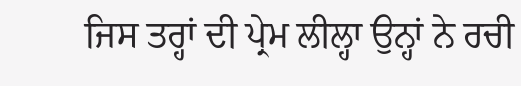ਜਿਸ ਤਰ੍ਹਾਂ ਦੀ ਪ੍ਰੇਮ ਲੀਲ੍ਹਾ ਉਨ੍ਹਾਂ ਨੇ ਰਚੀ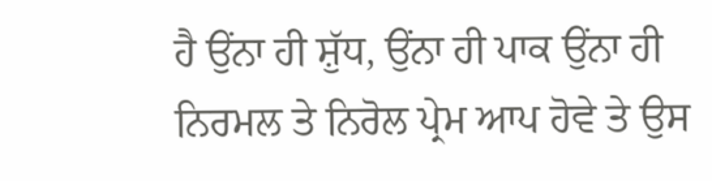ਹੈ ਉਂਨਾ ਹੀ ਸ਼ੁੱਧ, ਉਂਨਾ ਹੀ ਪਾਕ ਉਂਨਾ ਹੀ ਨਿਰਮਲ ਤੇ ਨਿਰੋਲ ਪ੍ਰੇਮ ਆਪ ਹੋਵੇ ਤੇ ਉਸ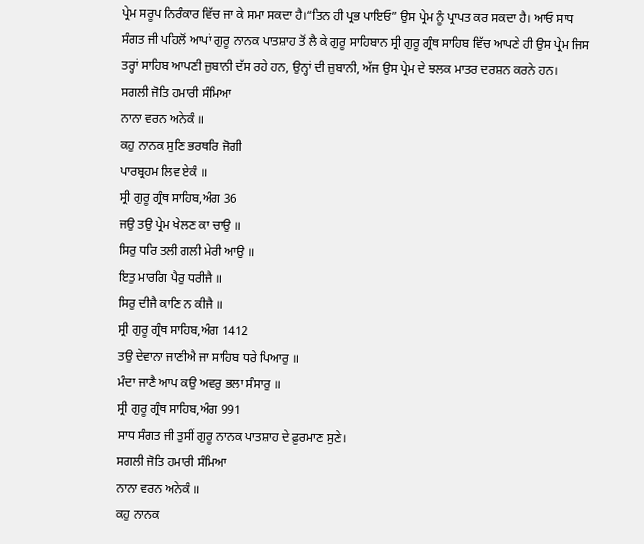ਪ੍ਰੇਮ ਸਰੂਪ ਨਿਰੰਕਾਰ ਵਿੱਚ ਜਾ ਕੇ ਸਮਾ ਸਕਦਾ ਹੈ।“ਤਿਨ ਹੀ ਪ੍ਰਭ ਪਾਇਓ” ਉਸ ਪ੍ਰੇਮ ਨੂੰ ਪ੍ਰਾਪਤ ਕਰ ਸਕਦਾ ਹੈ। ਆਓ ਸਾਧ ਸੰਗਤ ਜੀ ਪਹਿਲੋਂ ਆਪਾਂ ਗੁਰੂ ਨਾਨਕ ਪਾਤਸ਼ਾਹ ਤੋਂ ਲੈ ਕੇ ਗੁਰੂ ਸਾਹਿਬਾਨ ਸ੍ਰੀ ਗੁਰੂ ਗ੍ਰੰਥ ਸਾਹਿਬ ਵਿੱਚ ਆਪਣੇ ਹੀ ਉਸ ਪ੍ਰੇਮ ਜਿਸ ਤਰ੍ਹਾਂ ਸਾਹਿਬ ਆਪਣੀ ਜ਼ੁਬਾਨੀ ਦੱਸ ਰਹੇ ਹਨ, ਉਨ੍ਹਾਂ ਦੀ ਜ਼ੁਬਾਨੀ, ਅੱਜ ਉਸ ਪ੍ਰੇਮ ਦੇ ਝਲਕ ਮਾਤਰ ਦਰਸ਼ਨ ਕਰਨੇ ਹਨ।
ਸਗਲੀ ਜੋਤਿ ਹਮਾਰੀ ਸੰਮਿਆ
ਨਾਨਾ ਵਰਨ ਅਨੇਕੰ ॥
ਕਹੁ ਨਾਨਕ ਸੁਣਿ ਭਰਥਰਿ ਜੋਗੀ
ਪਾਰਬ੍ਰਹਮ ਲਿਵ ਏਕੰ ॥
ਸ੍ਰੀ ਗੁਰੂ ਗ੍ਰੰਥ ਸਾਹਿਬ,ਅੰਗ 36
ਜਉ ਤਉ ਪ੍ਰੇਮ ਖੇਲਣ ਕਾ ਚਾਉ ॥
ਸਿਰੁ ਧਰਿ ਤਲੀ ਗਲੀ ਮੇਰੀ ਆਉ ॥
ਇਤੁ ਮਾਰਗਿ ਪੈਰੁ ਧਰੀਜੈ ॥
ਸਿਰੁ ਦੀਜੈ ਕਾਣਿ ਨ ਕੀਜੈ ॥
ਸ੍ਰੀ ਗੁਰੂ ਗ੍ਰੰਥ ਸਾਹਿਬ,ਅੰਗ 1412
ਤਉ ਦੇਵਾਨਾ ਜਾਣੀਐ ਜਾ ਸਾਹਿਬ ਧਰੇ ਪਿਆਰੁ ॥
ਮੰਦਾ ਜਾਣੈ ਆਪ ਕਉ ਅਵਰੁ ਭਲਾ ਸੰਸਾਰੁ ॥
ਸ੍ਰੀ ਗੁਰੂ ਗ੍ਰੰਥ ਸਾਹਿਬ,ਅੰਗ 991
ਸਾਧ ਸੰਗਤ ਜੀ ਤੁਸੀਂ ਗੁਰੂ ਨਾਨਕ ਪਾਤਸ਼ਾਹ ਦੇ ਫ਼ੁਰਮਾਣ ਸੁਣੇ।
ਸਗਲੀ ਜੋਤਿ ਹਮਾਰੀ ਸੰਮਿਆ
ਨਾਨਾ ਵਰਨ ਅਨੇਕੰ ॥
ਕਹੁ ਨਾਨਕ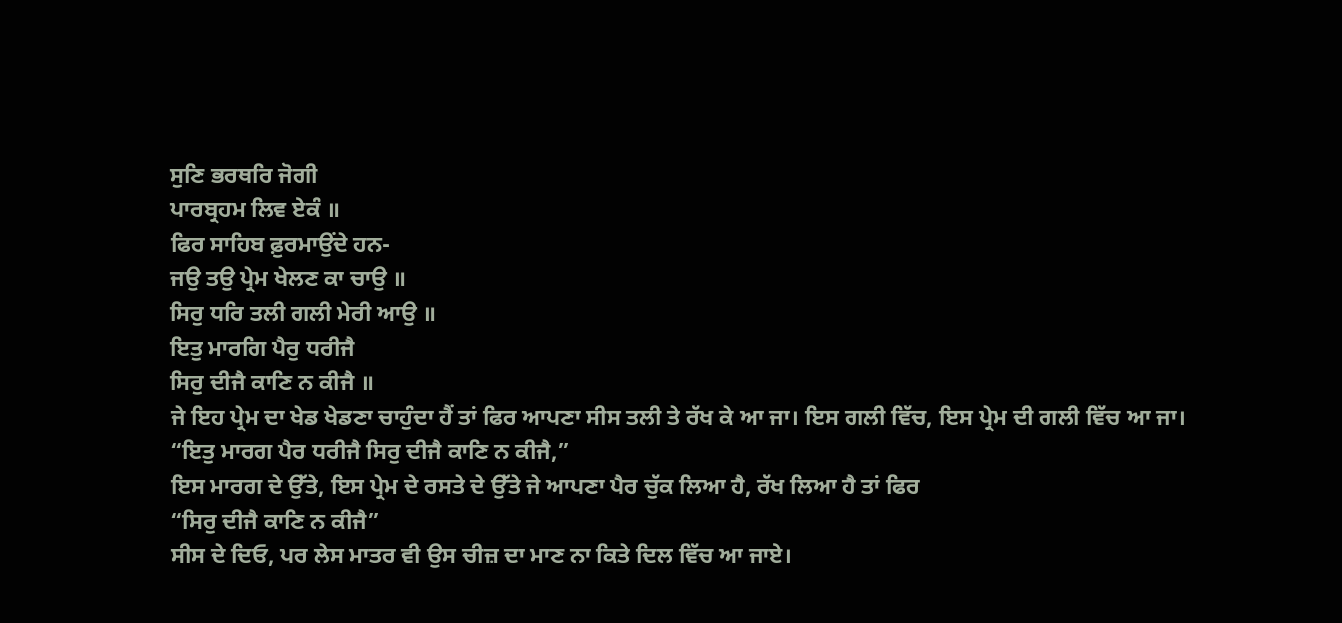ਸੁਣਿ ਭਰਥਰਿ ਜੋਗੀ
ਪਾਰਬ੍ਰਹਮ ਲਿਵ ਏਕੰ ॥
ਫਿਰ ਸਾਹਿਬ ਫ਼ੁਰਮਾਉਂਦੇ ਹਨ-
ਜਉ ਤਉ ਪ੍ਰੇਮ ਖੇਲਣ ਕਾ ਚਾਉ ॥
ਸਿਰੁ ਧਰਿ ਤਲੀ ਗਲੀ ਮੇਰੀ ਆਉ ॥
ਇਤੁ ਮਾਰਗਿ ਪੈਰੁ ਧਰੀਜੈ
ਸਿਰੁ ਦੀਜੈ ਕਾਣਿ ਨ ਕੀਜੈ ॥
ਜੇ ਇਹ ਪ੍ਰੇਮ ਦਾ ਖੇਡ ਖੇਡਣਾ ਚਾਹੁੰਦਾ ਹੈਂ ਤਾਂ ਫਿਰ ਆਪਣਾ ਸੀਸ ਤਲੀ ਤੇ ਰੱਖ ਕੇ ਆ ਜਾ। ਇਸ ਗਲੀ ਵਿੱਚ, ਇਸ ਪ੍ਰੇਮ ਦੀ ਗਲੀ ਵਿੱਚ ਆ ਜਾ।
“ਇਤੁ ਮਾਰਗ ਪੈਰ ਧਰੀਜੈ ਸਿਰੁ ਦੀਜੈ ਕਾਣਿ ਨ ਕੀਜੈ,”
ਇਸ ਮਾਰਗ ਦੇ ਉੱਤੇ, ਇਸ ਪ੍ਰੇਮ ਦੇ ਰਸਤੇ ਦੇ ਉੱਤੇ ਜੇ ਆਪਣਾ ਪੈਰ ਚੁੱਕ ਲਿਆ ਹੈ, ਰੱਖ ਲਿਆ ਹੈ ਤਾਂ ਫਿਰ
“ਸਿਰੁ ਦੀਜੈ ਕਾਣਿ ਨ ਕੀਜੈ”
ਸੀਸ ਦੇ ਦਿਓ, ਪਰ ਲੇਸ ਮਾਤਰ ਵੀ ਉਸ ਚੀਜ਼ ਦਾ ਮਾਣ ਨਾ ਕਿਤੇ ਦਿਲ ਵਿੱਚ ਆ ਜਾਏ।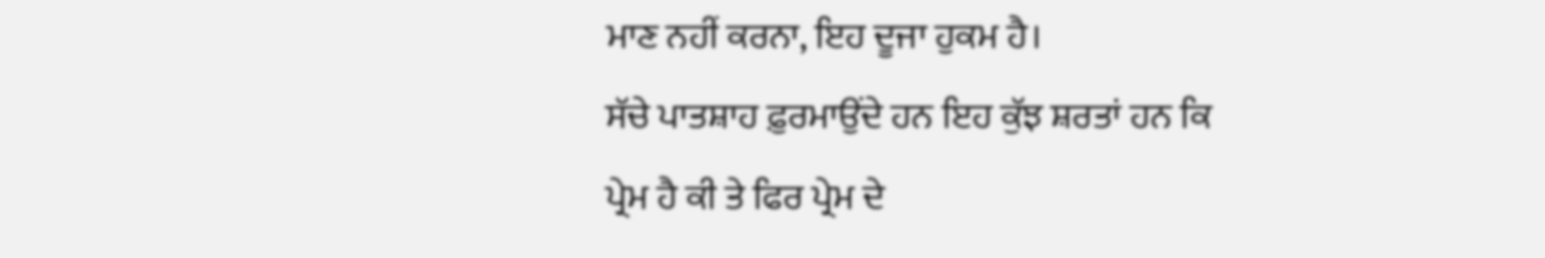ਮਾਣ ਨਹੀਂ ਕਰਨਾ, ਇਹ ਦੂਜਾ ਹੁਕਮ ਹੈ।
ਸੱਚੇ ਪਾਤਸ਼ਾਹ ਫ਼ੁਰਮਾਉਂਦੇ ਹਨ ਇਹ ਕੁੱਝ ਸ਼ਰਤਾਂ ਹਨ ਕਿ ਪ੍ਰੇਮ ਹੈ ਕੀ ਤੇ ਫਿਰ ਪ੍ਰੇਮ ਦੇ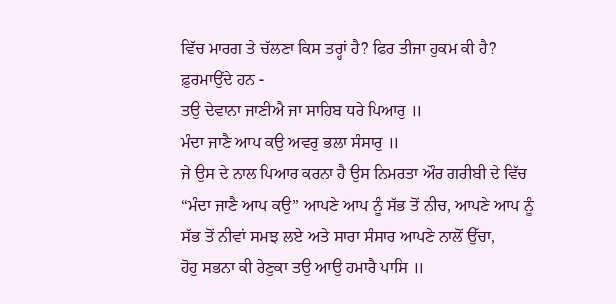ਵਿੱਚ ਮਾਰਗ ਤੇ ਚੱਲਣਾ ਕਿਸ ਤਰ੍ਹਾਂ ਹੈ? ਫਿਰ ਤੀਜਾ ਹੁਕਮ ਕੀ ਹੈ?
ਫ਼ੁਰਮਾਉਂਦੇ ਹਨ -
ਤਉ ਦੇਵਾਨਾ ਜਾਣੀਐ ਜਾ ਸਾਹਿਬ ਧਰੇ ਪਿਆਰੁ ॥
ਮੰਦਾ ਜਾਣੈ ਆਪ ਕਉ ਅਵਰੁ ਭਲਾ ਸੰਸਾਰੁ ॥
ਜੇ ਉਸ ਦੇ ਨਾਲ ਪਿਆਰ ਕਰਨਾ ਹੈ ਉਸ ਨਿਮਰਤਾ ਔਰ ਗਰੀਬੀ ਦੇ ਵਿੱਚ “ਮੰਦਾ ਜਾਣੈ ਆਪ ਕਉ” ਆਪਣੇ ਆਪ ਨੂੰ ਸੱਭ ਤੋਂ ਨੀਚ, ਆਪਣੇ ਆਪ ਨੂੰ ਸੱਭ ਤੋਂ ਨੀਵਾਂ ਸਮਝ ਲਏ ਅਤੇ ਸਾਰਾ ਸੰਸਾਰ ਆਪਣੇ ਨਾਲੋਂ ਉੱਚਾ,
ਹੋਹੁ ਸਭਨਾ ਕੀ ਰੇਣੁਕਾ ਤਉ ਆਉ ਹਮਾਰੈ ਪਾਸਿ ॥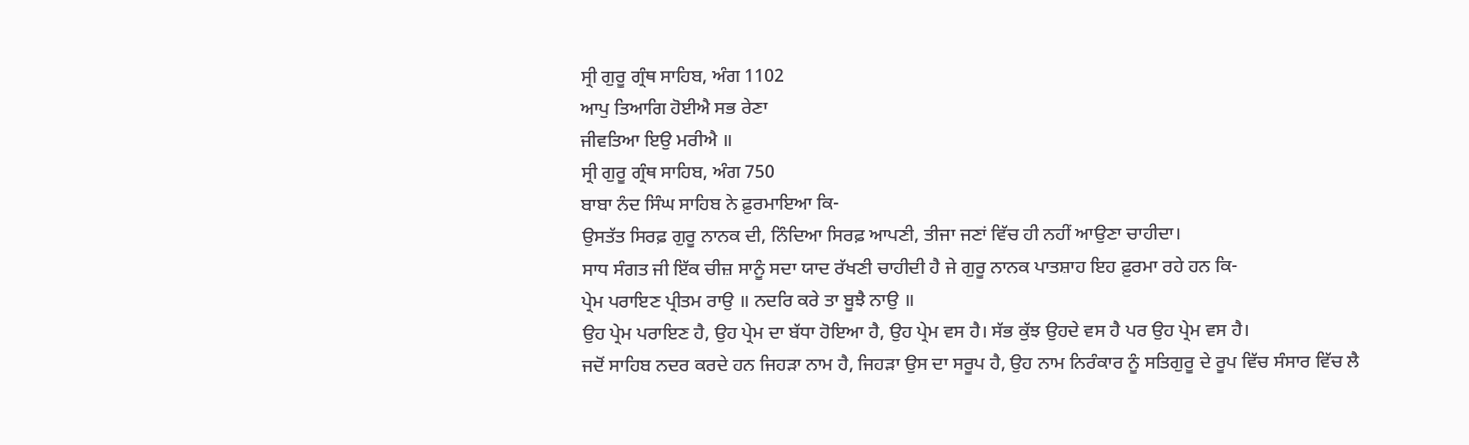ਸ੍ਰੀ ਗੁਰੂ ਗ੍ਰੰਥ ਸਾਹਿਬ, ਅੰਗ 1102
ਆਪੁ ਤਿਆਗਿ ਹੋਈਐ ਸਭ ਰੇਣਾ
ਜੀਵਤਿਆ ਇਉ ਮਰੀਐ ॥
ਸ੍ਰੀ ਗੁਰੂ ਗ੍ਰੰਥ ਸਾਹਿਬ, ਅੰਗ 750
ਬਾਬਾ ਨੰਦ ਸਿੰਘ ਸਾਹਿਬ ਨੇ ਫ਼ੁਰਮਾਇਆ ਕਿ-
ਉਸਤੱਤ ਸਿਰਫ਼ ਗੁਰੂ ਨਾਨਕ ਦੀ, ਨਿੰਦਿਆ ਸਿਰਫ਼ ਆਪਣੀ, ਤੀਜਾ ਜਣਾਂ ਵਿੱਚ ਹੀ ਨਹੀਂ ਆਉਣਾ ਚਾਹੀਦਾ।
ਸਾਧ ਸੰਗਤ ਜੀ ਇੱਕ ਚੀਜ਼ ਸਾਨੂੰ ਸਦਾ ਯਾਦ ਰੱਖਣੀ ਚਾਹੀਦੀ ਹੈ ਜੇ ਗੁਰੂ ਨਾਨਕ ਪਾਤਸ਼ਾਹ ਇਹ ਫ਼ੁਰਮਾ ਰਹੇ ਹਨ ਕਿ-
ਪ੍ਰੇਮ ਪਰਾਇਣ ਪ੍ਰੀਤਮ ਰਾਉ ॥ ਨਦਰਿ ਕਰੇ ਤਾ ਬੂਝੈ ਨਾਉ ॥
ਉਹ ਪ੍ਰੇਮ ਪਰਾਇਣ ਹੈ, ਉਹ ਪ੍ਰੇਮ ਦਾ ਬੱਧਾ ਹੋਇਆ ਹੈ, ਉਹ ਪ੍ਰੇਮ ਵਸ ਹੈ। ਸੱਭ ਕੁੱਝ ਉਹਦੇ ਵਸ ਹੈ ਪਰ ਉਹ ਪ੍ਰੇਮ ਵਸ ਹੈ।
ਜਦੋਂ ਸਾਹਿਬ ਨਦਰ ਕਰਦੇ ਹਨ ਜਿਹੜਾ ਨਾਮ ਹੈ, ਜਿਹੜਾ ਉਸ ਦਾ ਸਰੂਪ ਹੈ, ਉਹ ਨਾਮ ਨਿਰੰਕਾਰ ਨੂੰ ਸਤਿਗੁਰੂ ਦੇ ਰੂਪ ਵਿੱਚ ਸੰਸਾਰ ਵਿੱਚ ਲੈ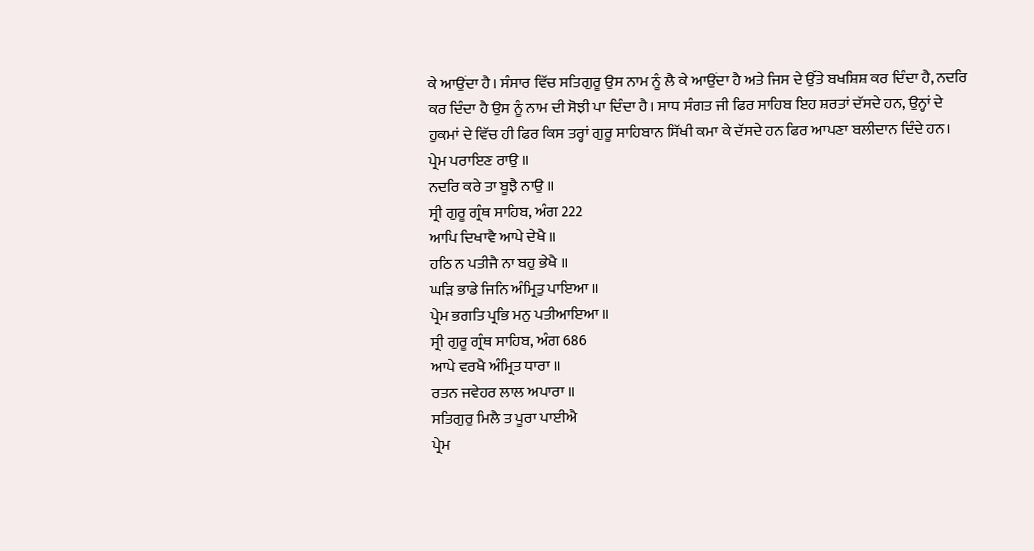ਕੇ ਆਉਂਦਾ ਹੈ। ਸੰਸਾਰ ਵਿੱਚ ਸਤਿਗੁਰੂ ਉਸ ਨਾਮ ਨੂੰ ਲੈ ਕੇ ਆਉਂਦਾ ਹੈ ਅਤੇ ਜਿਸ ਦੇ ਉੱਤੇ ਬਖਸ਼ਿਸ਼ ਕਰ ਦਿੰਦਾ ਹੈ, ਨਦਰਿ ਕਰ ਦਿੰਦਾ ਹੈ ਉਸ ਨੂੰ ਨਾਮ ਦੀ ਸੋਝੀ ਪਾ ਦਿੰਦਾ ਹੈ। ਸਾਧ ਸੰਗਤ ਜੀ ਫਿਰ ਸਾਹਿਬ ਇਹ ਸ਼ਰਤਾਂ ਦੱਸਦੇ ਹਨ, ਉਨ੍ਹਾਂ ਦੇ ਹੁਕਮਾਂ ਦੇ ਵਿੱਚ ਹੀ ਫਿਰ ਕਿਸ ਤਰ੍ਹਾਂ ਗੁਰੂ ਸਾਹਿਬਾਨ ਸਿੱਖੀ ਕਮਾ ਕੇ ਦੱਸਦੇ ਹਨ ਫਿਰ ਆਪਣਾ ਬਲੀਦਾਨ ਦਿੰਦੇ ਹਨ।
ਪ੍ਰੇਮ ਪਰਾਇਣ ਰਾਉ ॥
ਨਦਰਿ ਕਰੇ ਤਾ ਬੂਝੈ ਨਾਉ ॥
ਸ੍ਰੀ ਗੁਰੂ ਗ੍ਰੰਥ ਸਾਹਿਬ, ਅੰਗ 222
ਆਪਿ ਦਿਖਾਵੈ ਆਪੇ ਦੇਖੈ ॥
ਹਠਿ ਨ ਪਤੀਜੈ ਨਾ ਬਹੁ ਭੇਖੈ ॥
ਘੜਿ ਭਾਡੇ ਜਿਨਿ ਅੰਮ੍ਰਿਤੁ ਪਾਇਆ ॥
ਪ੍ਰੇਮ ਭਗਤਿ ਪ੍ਰਭਿ ਮਨੁ ਪਤੀਆਇਆ ॥
ਸ੍ਰੀ ਗੁਰੂ ਗ੍ਰੰਥ ਸਾਹਿਬ, ਅੰਗ 686
ਆਪੇ ਵਰਖੈ ਅੰਮ੍ਰਿਤ ਧਾਰਾ ॥
ਰਤਨ ਜਵੇਹਰ ਲਾਲ ਅਪਾਰਾ ॥
ਸਤਿਗੁਰੁ ਮਿਲੈ ਤ ਪੂਰਾ ਪਾਈਐ
ਪ੍ਰੇਮ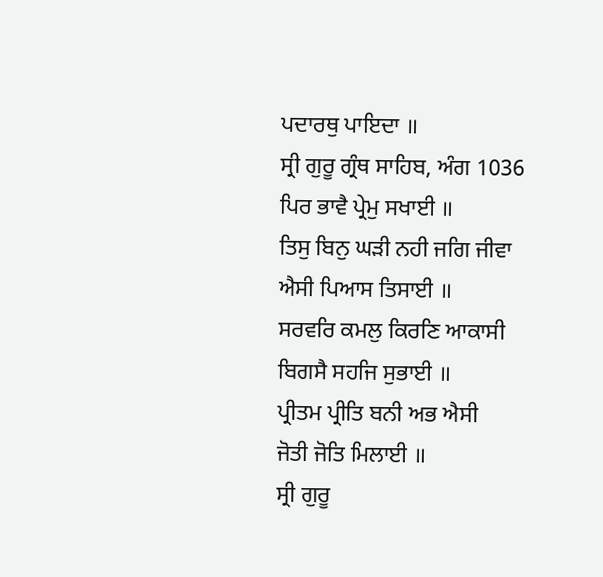ਪਦਾਰਥੁ ਪਾਇਦਾ ॥
ਸ੍ਰੀ ਗੁਰੂ ਗ੍ਰੰਥ ਸਾਹਿਬ, ਅੰਗ 1036
ਪਿਰ ਭਾਵੈ ਪ੍ਰੇਮੁ ਸਖਾਈ ॥
ਤਿਸੁ ਬਿਨੁ ਘੜੀ ਨਹੀ ਜਗਿ ਜੀਵਾ
ਐਸੀ ਪਿਆਸ ਤਿਸਾਈ ॥
ਸਰਵਰਿ ਕਮਲੁ ਕਿਰਣਿ ਆਕਾਸੀ
ਬਿਗਸੈ ਸਹਜਿ ਸੁਭਾਈ ॥
ਪ੍ਰੀਤਮ ਪ੍ਰੀਤਿ ਬਨੀ ਅਭ ਐਸੀ
ਜੋਤੀ ਜੋਤਿ ਮਿਲਾਈ ॥
ਸ੍ਰੀ ਗੁਰੂ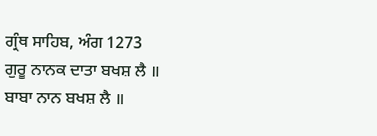ਗ੍ਰੰਥ ਸਾਹਿਬ, ਅੰਗ 1273
ਗੁਰੂ ਨਾਨਕ ਦਾਤਾ ਬਖਸ਼ ਲੈ ॥
ਬਾਬਾ ਨਾਨ ਬਖਸ਼ ਲੈ ॥